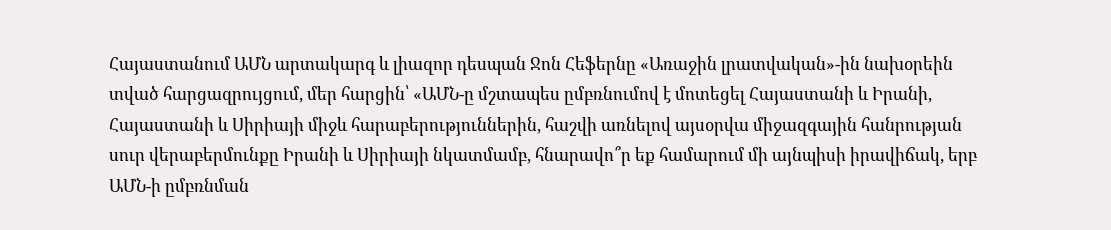Հայաստանում ԱՄՆ արտակարգ և լիազոր դեսպան Ջոն Հեֆերնը «Առաջին լրատվական»-ին նախօրեին տված հարցազրույցում, մեր հարցին՝ «ԱՄՆ-ը մշտապես ըմբռնումով է մոտեցել Հայաստանի և Իրանի, Հայաստանի և Սիրիայի միջև հարաբերություններին, հաշվի առնելով այսօրվա միջազգային հանրության սուր վերաբերմունքը Իրանի և Սիրիայի նկատմամբ, հնարավո՞ր եք համարում մի այնպիսի իրավիճակ, երբ ԱՄՆ-ի ըմբռնման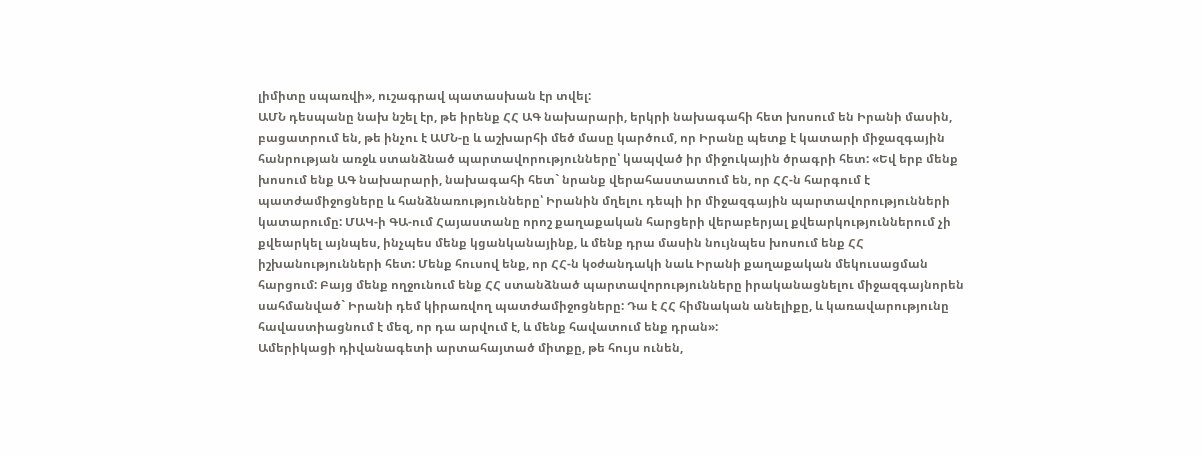լիմիտը սպառվի», ուշագրավ պատասխան էր տվել:
ԱՄՆ դեսպանը նախ նշել էր, թե իրենք ՀՀ ԱԳ նախարարի, երկրի նախագահի հետ խոսում են Իրանի մասին, բացատրում են, թե ինչու է ԱՄՆ-ը և աշխարհի մեծ մասը կարծում, որ Իրանը պետք է կատարի միջազգային հանրության առջև ստանձնած պարտավորությունները՝ կապված իր միջուկային ծրագրի հետ: «Եվ երբ մենք խոսում ենք ԱԳ նախարարի, նախագահի հետ` նրանք վերահաստատում են, որ ՀՀ-ն հարգում է պատժամիջոցները և հանձնառությունները՝ Իրանին մղելու դեպի իր միջազգային պարտավորությունների կատարումը: ՄԱԿ-ի ԳԱ-ում Հայաստանը որոշ քաղաքական հարցերի վերաբերյալ քվեարկություններում չի քվեարկել այնպես, ինչպես մենք կցանկանայինք, և մենք դրա մասին նույնպես խոսում ենք ՀՀ իշխանությունների հետ: Մենք հուսով ենք, որ ՀՀ-ն կօժանդակի նաև Իրանի քաղաքական մեկուսացման հարցում: Բայց մենք ողջունում ենք ՀՀ ստանձնած պարտավորությունները իրականացնելու միջազգայնորեն սահմանված` Իրանի դեմ կիրառվող պատժամիջոցները: Դա է ՀՀ հիմնական անելիքը, և կառավարությունը հավաստիացնում է մեզ, որ դա արվում է, և մենք հավատում ենք դրան»:
Ամերիկացի դիվանագետի արտահայտած միտքը, թե հույս ունեն,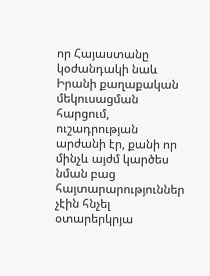որ Հայաստանը կօժանդակի նաև Իրանի քաղաքական մեկուսացման հարցում, ուշադրության արժանի էր, քանի որ մինչև այժմ կարծես նման բաց հայտարարություններ չէին հնչել օտարերկրյա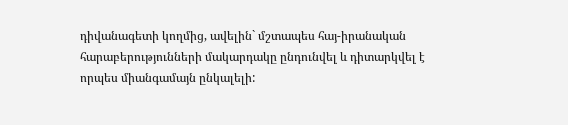դիվանագետի կողմից, ավելին` մշտապես հայ-իրանական հարաբերությունների մակարդակը ընդունվել և դիտարկվել է որպես միանգամայն ընկալելի: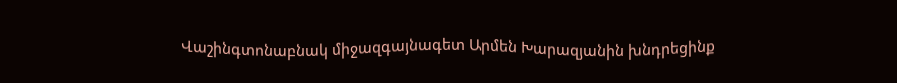Վաշինգտոնաբնակ միջազգայնագետ Արմեն Խարազյանին խնդրեցինք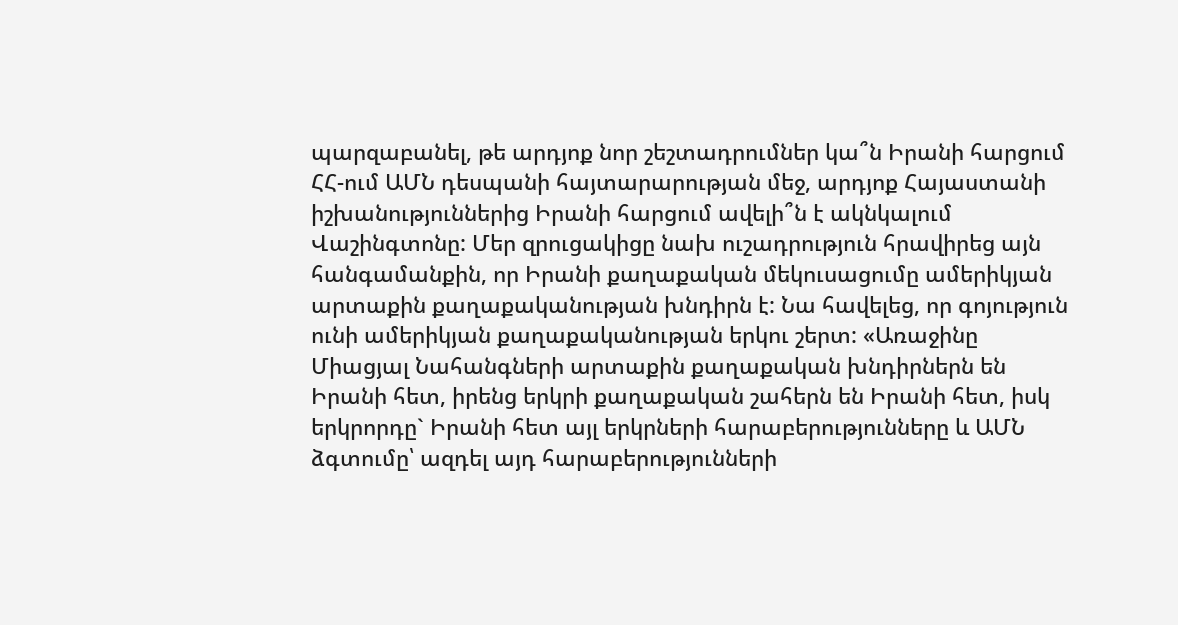պարզաբանել, թե արդյոք նոր շեշտադրումներ կա՞ն Իրանի հարցում ՀՀ-ում ԱՄՆ դեսպանի հայտարարության մեջ, արդյոք Հայաստանի իշխանություններից Իրանի հարցում ավելի՞ն է ակնկալում Վաշինգտոնը: Մեր զրուցակիցը նախ ուշադրություն հրավիրեց այն հանգամանքին, որ Իրանի քաղաքական մեկուսացումը ամերիկյան արտաքին քաղաքականության խնդիրն է: Նա հավելեց, որ գոյություն ունի ամերիկյան քաղաքականության երկու շերտ: «Առաջինը Միացյալ Նահանգների արտաքին քաղաքական խնդիրներն են Իրանի հետ, իրենց երկրի քաղաքական շահերն են Իրանի հետ, իսկ երկրորդը` Իրանի հետ այլ երկրների հարաբերությունները և ԱՄՆ ձգտումը՝ ազդել այդ հարաբերությունների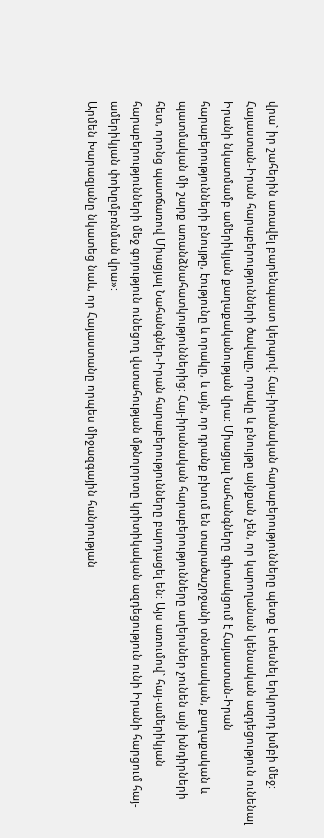վրա` իր շահերին առավել բարենպաստ կերպով: Հայ-իրանական հարաբերությունները պետք է տեսնել երկրորդ խմբի մեջ:
Հայաստան-Իրան հարաբերությունների ծավալը, որակը և բնույթը այնքան չեն, որ կարողանան կենսական ազդեցություն ունենալ Իրանի նկատմամբ ամերիկյան քաղաքականության վրա: Միացյալ Նահանգները գիտակցում է Հայաստան-Իրան հարաբերությունների բնույթը, էությունը և որակը, և այն, որ դրանք բխում են տարածաշրջանի տնտեսական, քաղաքական և պատմական մի շարք առանձնահատկություններից: Հայ-իրանական հարաբերությունները աղերսներ չունեն այն խնդիրների հետ, որոնց պատճառով Միացյալ Նահանգներ-Իրան հարաբերությունները բարդացել են: Այս առումով` հայ-ամերիկյան հարաբերությունների մեջ գոյություն ունեցող վստահության մթնոլորտը կրիտիկական ազդեցություն ունի Իրանի հարցում հայ-ամերիկյան փոխըմբռնման վրա»:
Արմեն Խարազյանը նկատեց նաև, որ Հայաստանը որպես միջազգային հանրության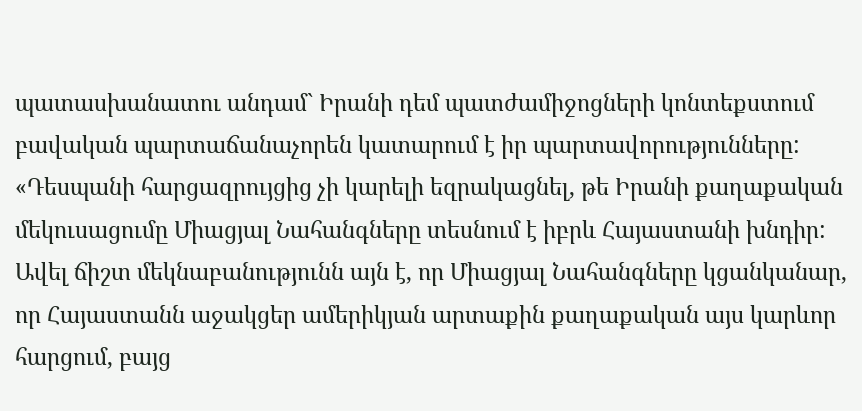պատասխանատու անդամ` Իրանի դեմ պատժամիջոցների կոնտեքստում բավական պարտաճանաչորեն կատարում է իր պարտավորությունները: «Դեսպանի հարցազրույցից չի կարելի եզրակացնել, թե Իրանի քաղաքական մեկուսացումը Միացյալ Նահանգները տեսնում է իբրև Հայաստանի խնդիր: Ավել ճիշտ մեկնաբանությունն այն է, որ Միացյալ Նահանգները կցանկանար, որ Հայաստանն աջակցեր ամերիկյան արտաքին քաղաքական այս կարևոր հարցում, բայց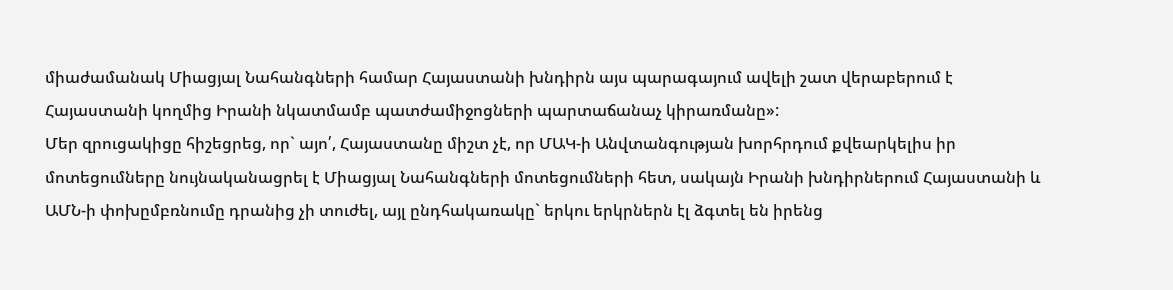միաժամանակ Միացյալ Նահանգների համար Հայաստանի խնդիրն այս պարագայում ավելի շատ վերաբերում է Հայաստանի կողմից Իրանի նկատմամբ պատժամիջոցների պարտաճանաչ կիրառմանը»:
Մեր զրուցակիցը հիշեցրեց, որ` այո՛, Հայաստանը միշտ չէ, որ ՄԱԿ-ի Անվտանգության խորհրդում քվեարկելիս իր մոտեցումները նույնականացրել է Միացյալ Նահանգների մոտեցումների հետ, սակայն Իրանի խնդիրներում Հայաստանի և ԱՄՆ-ի փոխըմբռնումը դրանից չի տուժել, այլ ընդհակառակը` երկու երկրներն էլ ձգտել են իրենց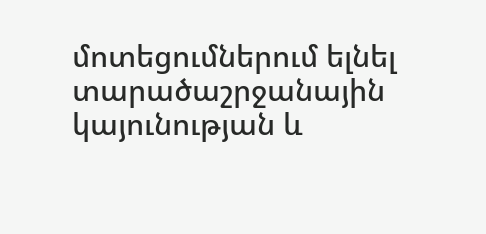մոտեցումներում ելնել տարածաշրջանային կայունության և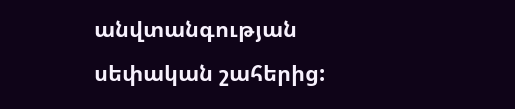անվտանգության սեփական շահերից: